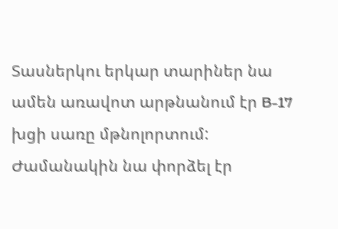Տասներկու երկար տարիներ նա ամեն առավոտ արթնանում էր B-17 խցի սառը մթնոլորտում: Ժամանակին նա փորձել էր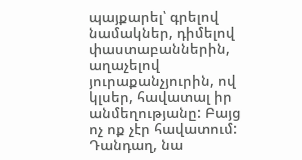պայքարել՝ գրելով նամակներ, դիմելով փաստաբաններին, աղաչելով յուրաքանչյուրին, ով կլսեր, հավատալ իր անմեղությանը: Բայց ոչ ոք չէր հավատում: Դանդաղ, նա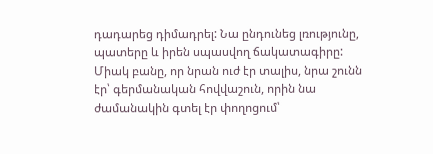դադարեց դիմադրել: Նա ընդունեց լռությունը, պատերը և իրեն սպասվող ճակատագիրը:
Միակ բանը, որ նրան ուժ էր տալիս, նրա շունն էր՝ գերմանական հովվաշուն, որին նա ժամանակին գտել էր փողոցում՝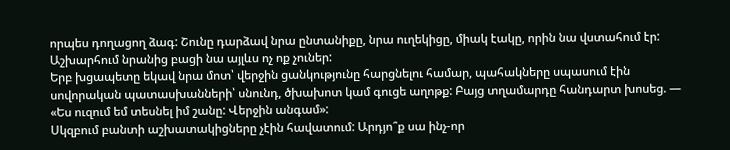որպես դողացող ձագ: Շունը դարձավ նրա ընտանիքը, նրա ուղեկիցը, միակ էակը, որին նա վստահում էր: Աշխարհում նրանից բացի նա այլևս ոչ ոք չուներ:
Երբ խցապետը եկավ նրա մոտ՝ վերջին ցանկությունը հարցնելու համար, պահակները սպասում էին սովորական պատասխանների՝ սնունդ, ծխախոտ կամ գուցե աղոթք: Բայց տղամարդը հանդարտ խոսեց. — «Ես ուզում եմ տեսնել իմ շանը: Վերջին անգամ»:
Սկզբում բանտի աշխատակիցները չէին հավատում: Արդյո՞ք սա ինչ-որ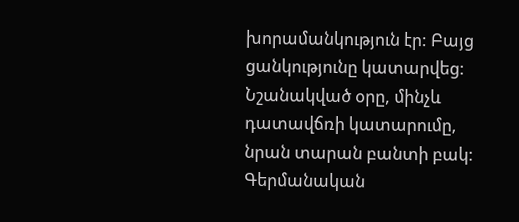խորամանկություն էր: Բայց ցանկությունը կատարվեց: Նշանակված օրը, մինչև դատավճռի կատարումը, նրան տարան բանտի բակ:
Գերմանական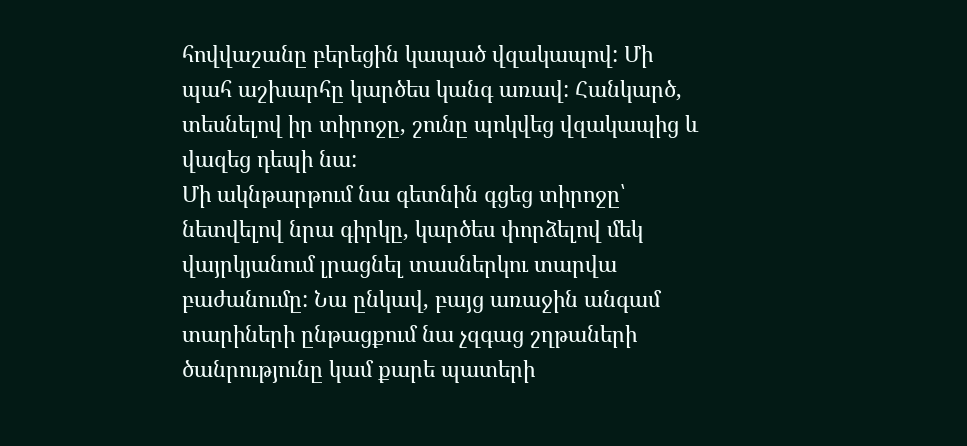հովվաշանը բերեցին կապած վզակապով: Մի պահ աշխարհը կարծես կանգ առավ: Հանկարծ, տեսնելով իր տիրոջը, շունը պոկվեց վզակապից և վազեց դեպի նա:
Մի ակնթարթում նա գետնին գցեց տիրոջը՝ նետվելով նրա գիրկը, կարծես փորձելով մեկ վայրկյանում լրացնել տասներկու տարվա բաժանումը: Նա ընկավ, բայց առաջին անգամ տարիների ընթացքում նա չզգաց շղթաների ծանրությունը կամ քարե պատերի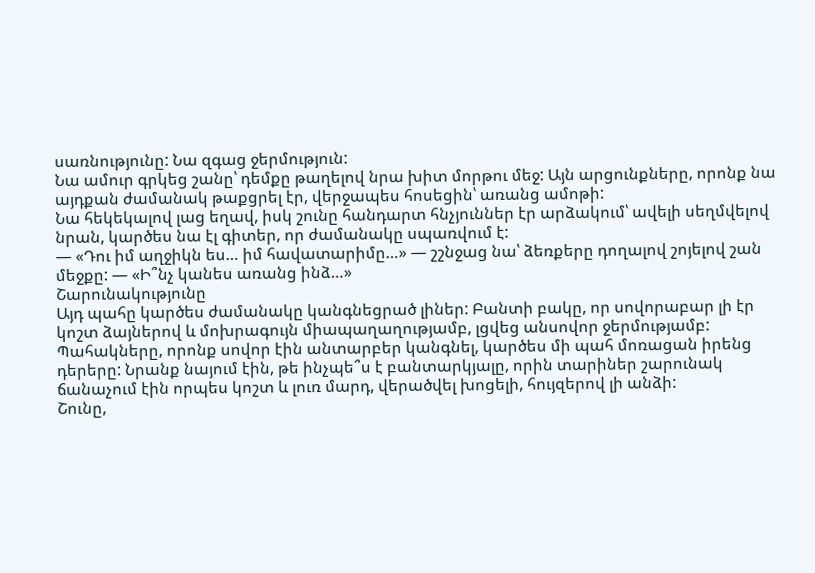սառնությունը: Նա զգաց ջերմություն:
Նա ամուր գրկեց շանը՝ դեմքը թաղելով նրա խիտ մորթու մեջ: Այն արցունքները, որոնք նա այդքան ժամանակ թաքցրել էր, վերջապես հոսեցին՝ առանց ամոթի:
Նա հեկեկալով լաց եղավ, իսկ շունը հանդարտ հնչյուններ էր արձակում՝ ավելի սեղմվելով նրան, կարծես նա էլ գիտեր, որ ժամանակը սպառվում է:
— «Դու իմ աղջիկն ես… իմ հավատարիմը…» — շշնջաց նա՝ ձեռքերը դողալով շոյելով շան մեջքը: — «Ի՞նչ կանես առանց ինձ…»
Շարունակությունը
Այդ պահը կարծես ժամանակը կանգնեցրած լիներ: Բանտի բակը, որ սովորաբար լի էր կոշտ ձայներով և մոխրագույն միապաղաղությամբ, լցվեց անսովոր ջերմությամբ: Պահակները, որոնք սովոր էին անտարբեր կանգնել, կարծես մի պահ մոռացան իրենց դերերը: Նրանք նայում էին, թե ինչպե՞ս է բանտարկյալը, որին տարիներ շարունակ ճանաչում էին որպես կոշտ և լուռ մարդ, վերածվել խոցելի, հույզերով լի անձի:
Շունը,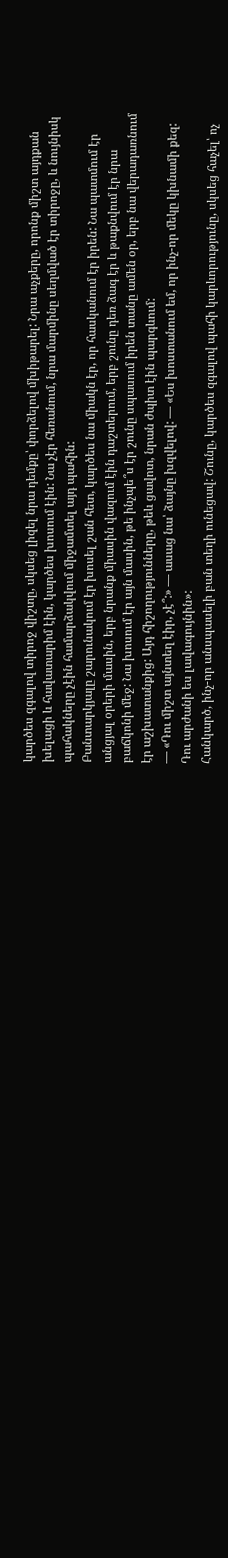կարծես զգալով տիրոջ վիշտը, սկսեց լիզել նրա դեմքը՝ փորձելով մխիթարել: Նրա աչքերը, որոնք միշտ այդքան խելացի և հավատարիմ էին, կարծես խոսում էին: Նա չէր հեռանում, նրա մարմինը սեղմված էր տիրոջը, և նույնիսկ պահակները չէին համարձակվում միջամտել այդ պահին:
Բանտարկյալը շարունակում էր խոսել շան հետ, կարծես նա միակն էր, որ հասկանում էր իրեն: Նա պատմում էր անցյալ օրերի մասին, երբ նրանք միասին վազում էին դաշտերում, երբ շունը դեռ ձագ էր և թաքնվում էր նրա բաճկոնի մեջ: Նա խոսում էր այն մասին, թե ինչպե՞ս էր շունը սպասում իրեն տանը ամեն օր, երբ նա վերադառնում էր աշխատանքից: Այդ հիշողությունները, թեև ցավոտ, նրան ժպիտ էին պարգևում:
— «Դու միշտ այնտեղ էիր, չէ՞:» — ասաց նա՝ ձայնը խզվելով: — «Ես խոստանում եմ, որ ինչ-որ մեկը կխնամի քեզ: Դու արժանի ես լավագույնին»:
Հանկարծ, ինչ-որ անսպասելի բան տեղի ունեցավ: Շունը, կարծես զգալով պահի կարևորությունը, սկսեց հաչել՝ ոչ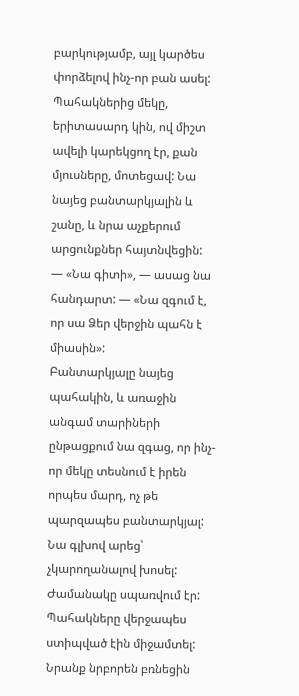բարկությամբ, այլ կարծես փորձելով ինչ-որ բան ասել: Պահակներից մեկը, երիտասարդ կին, ով միշտ ավելի կարեկցող էր, քան մյուսները, մոտեցավ: Նա նայեց բանտարկյալին և շանը, և նրա աչքերում արցունքներ հայտնվեցին:
— «Նա գիտի», — ասաց նա հանդարտ: — «Նա զգում է, որ սա Ձեր վերջին պահն է միասին»:
Բանտարկյալը նայեց պահակին, և առաջին անգամ տարիների ընթացքում նա զգաց, որ ինչ-որ մեկը տեսնում է իրեն որպես մարդ, ոչ թե պարզապես բանտարկյալ: Նա գլխով արեց՝ չկարողանալով խոսել:
Ժամանակը սպառվում էր: Պահակները վերջապես ստիպված էին միջամտել: Նրանք նրբորեն բռնեցին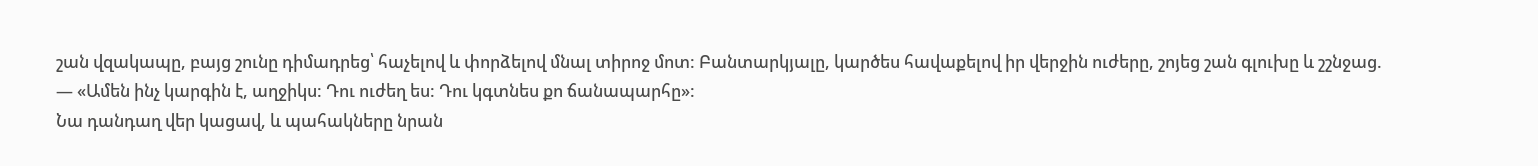շան վզակապը, բայց շունը դիմադրեց՝ հաչելով և փորձելով մնալ տիրոջ մոտ: Բանտարկյալը, կարծես հավաքելով իր վերջին ուժերը, շոյեց շան գլուխը և շշնջաց. — «Ամեն ինչ կարգին է, աղջիկս: Դու ուժեղ ես: Դու կգտնես քո ճանապարհը»:
Նա դանդաղ վեր կացավ, և պահակները նրան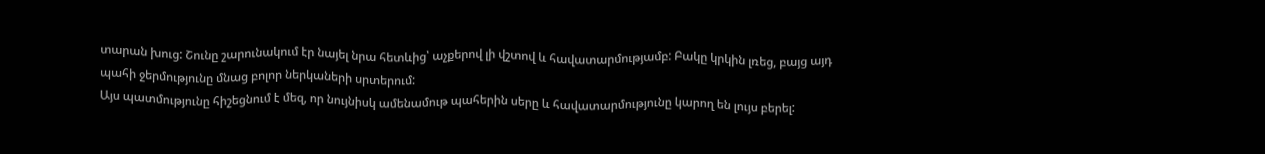տարան խուց: Շունը շարունակում էր նայել նրա հետևից՝ աչքերով լի վշտով և հավատարմությամբ: Բակը կրկին լռեց, բայց այդ պահի ջերմությունը մնաց բոլոր ներկաների սրտերում:
Այս պատմությունը հիշեցնում է մեզ, որ նույնիսկ ամենամութ պահերին սերը և հավատարմությունը կարող են լույս բերել: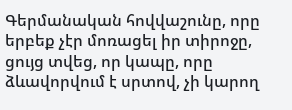Գերմանական հովվաշունը, որը երբեք չէր մոռացել իր տիրոջը, ցույց տվեց, որ կապը, որը ձևավորվում է սրտով, չի կարող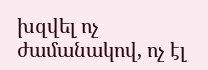խզվել ոչ ժամանակով, ոչ էլ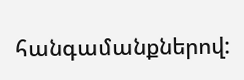հանգամանքներով: